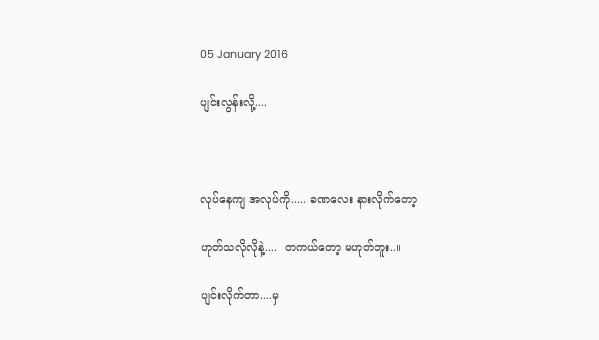05 January 2016

ပျင်းလွန်းလို့....



လုပ်နေကျ အလုပ်ကို..... ခဏလေး နားလိုက်တော့

ဟုတ်သလိုလိုနဲ့....  တကယ်တော့ မဟုတ်ဘူး..။

ပျင်းလိုက်တာ....မှ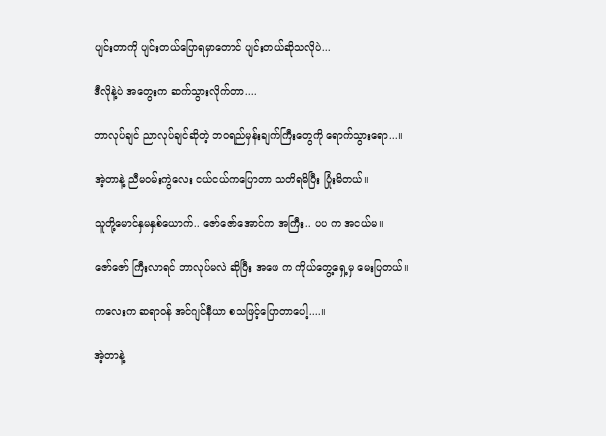ပျင်းတာကို ပျင်းတယ်ပြောရမှာတောင် ပျင်းတယ်ဆိုသလိုပဲ...

ဒီလိုနဲ့ပဲ အတွေးက ဆက်သွားလိုက်တာ....

ဘာလုပ်ချင် ညာလုပ်ချင်ဆိုတဲ့ ဘဝရည်မှန်းချက်ကြီးတွေကို ရောက်သွားရော...။

အဲ့တာနဲ့ ညီမဝမ်းကွဲလေး ငယ်ငယ်ကပြောတာ သတိရမိပြီး ပြုံးမိတယ်။

သူတို့မောင်နှမနှစ်ယောက်.. ဇော်ဇော်အောင်က အကြီး.. ပပ က အငယ်မ။

ဇော်ဇော် ကြီးလာရင် ဘာလုပ်မလဲ ဆိုပြီး အဖေ က ကိုယ်တွေ့ရှေ့မှ မေးပြတယ်။

ကလေးက ဆရာဝန် အင်ဂျင်နီယာ စသဖြင့်ပြောတာပေါ့....။

အဲ့တာနဲ့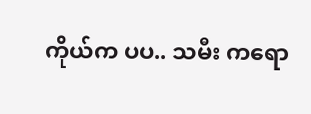ကိုယ်က ပပ.. သမီး ကရော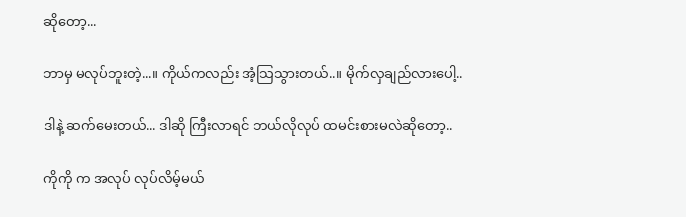ဆိုတော့...

ဘာမှ မလုပ်ဘူးတဲ့...။ ကိုယ်ကလည်း အံ့သြသွားတယ်..။ မိုက်လှချည်လားပေါ့..

ဒါနဲ့ ဆက်မေးတယ်... ဒါဆို ကြီးလာရင် ဘယ်လိုလုပ် ထမင်းစားမလဲဆိုတော့..

ကိုကို က အလုပ် လုပ်လိမ့်မယ်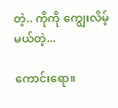တဲ့.. ကိုကို ကျွေးလိမ့်မယ်တဲ့...

ကောင်းရော။